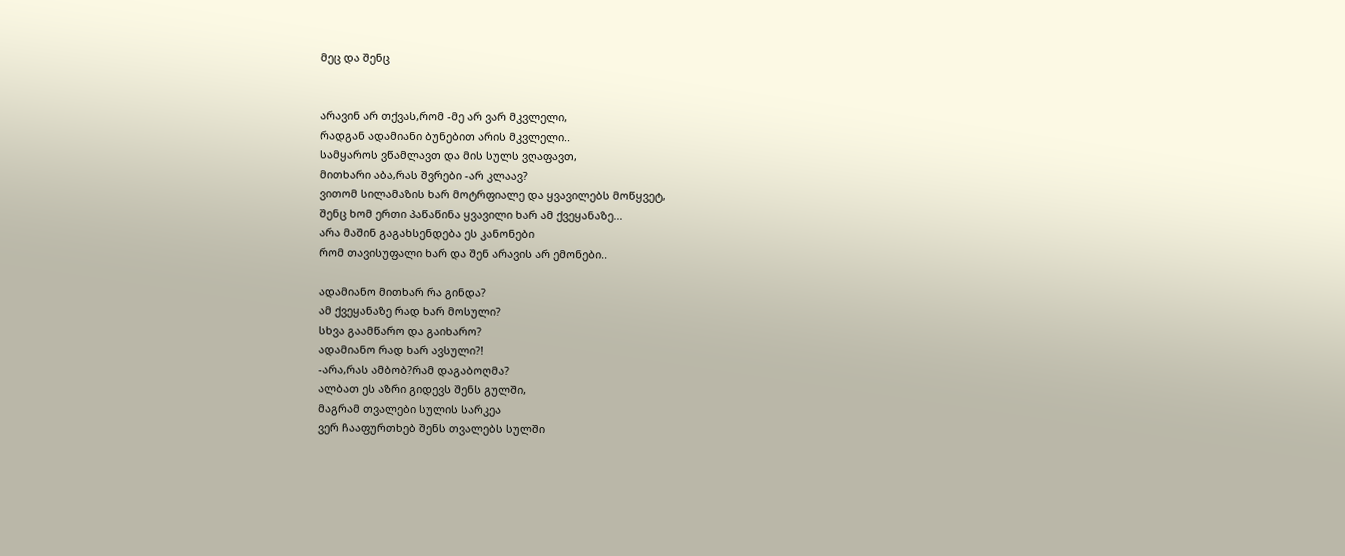მეც და შენც


არავინ არ თქვას,რომ -მე არ ვარ მკვლელი,
რადგან ადამიანი ბუნებით არის მკვლელი..
სამყაროს ვწამლავთ და მის სულს ვღაფავთ,
მითხარი აბა,რას შვრები -არ კლაავ?
ვითომ სილამაზის ხარ მოტრფიალე და ყვავილებს მოწყვეტ,
შენც ხომ ერთი პაწაწინა ყვავილი ხარ ამ ქვეყანაზე...
არა მაშინ გაგახსენდება ეს კანონები
რომ თავისუფალი ხარ და შენ არავის არ ემონები..

ადამიანო მითხარ რა გინდა?
ამ ქვეყანაზე რად ხარ მოსული?
სხვა გაამწარო და გაიხარო?
ადამიანო რად ხარ ავსული?!
-არა,რას ამბობ?რამ დაგაბოღმა?
ალბათ ეს აზრი გიდევს შენს გულში,
მაგრამ თვალები სულის სარკეა
ვერ ჩააფურთხებ შენს თვალებს სულში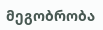მეგობრობა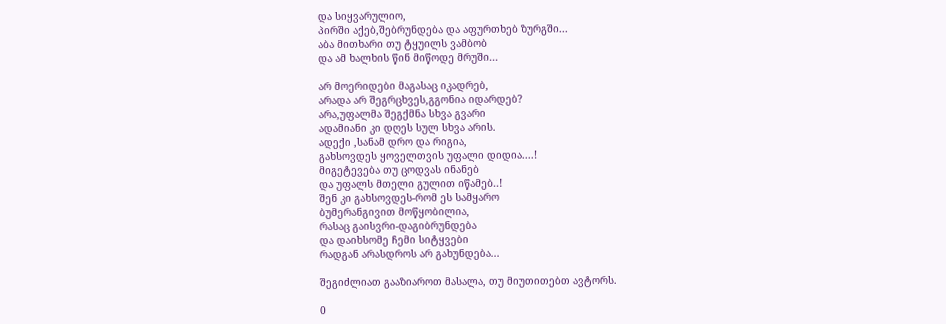და სიყვარულიო,
პირში აქებ,შებრუნდება და აფურთხებ ზურგში...
აბა მითხარი თუ ტყუილს ვამბობ
და ამ ხალხის წინ მიწოდე მრუში...

არ მოერიდები მაგასაც იკადრებ,
არადა არ შეგრცხვეს,გგონია იდარდებ?
არა,უფალმა შეგქმნა სხვა გვარი
ადამიანი კი დღეს სულ სხვა არის.
ადექი ,სანამ დრო და რიგია,
გახსოვდეს ყოველთვის უფალი დიდია....!
მიგეტევება თუ ცოდვას ინანებ
და უფალს მთელი გულით იწამებ..!
შენ კი გახსოვდეს-რომ ეს სამყარო
ბუმერანგივით მოწყობილია,
რასაც გაისვრი-დაგიბრუნდება
და დაიხსომე ჩემი სიტყვები
რადგან არასდროს არ გახუნდება...

შეგიძლიათ გააზიაროთ მასალა, თუ მიუთითებთ ავტორს.

0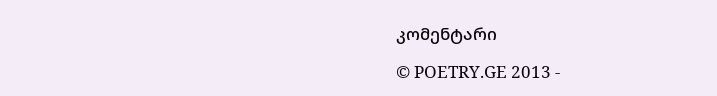კომენტარი

© POETRY.GE 2013 -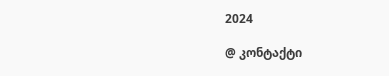2024

@ კონტაქტი